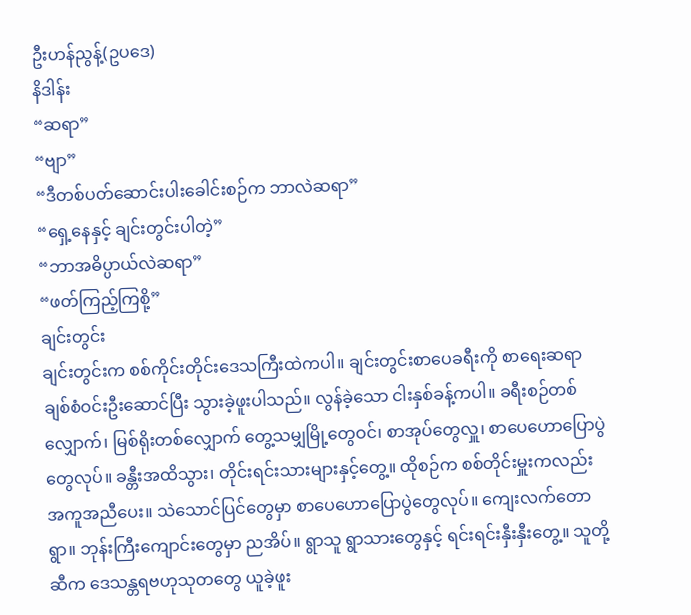ဦးဟန်ညွန့်(ဥပဒေ)
နိဒါန်း
“ဆရာ”
“ဗျာ”
“ဒီတစ်ပတ်ဆောင်းပါးခေါင်းစဉ်က ဘာလဲဆရာ”
“ရှေ့နေနှင့် ချင်းတွင်းပါတဲ့”
“ဘာအဓိပ္ပာယ်လဲဆရာ”
“ဖတ်ကြည့်ကြစို့”
ချင်းတွင်း
ချင်းတွင်းက စစ်ကိုင်းတိုင်းဒေသကြီးထဲကပါ။ ချင်းတွင်းစာပေခရီးကို စာရေးဆရာချစ်စံဝင်းဦးဆောင်ပြီး သွားခဲ့ဖူးပါသည်။ လွန်ခဲ့သော ငါးနှစ်ခန့်ကပါ။ ခရီးစဉ်တစ်လျှောက်၊ မြစ်ရိုးတစ်လျှောက် တွေ့သမျှမြို့တွေဝင်၊ စာအုပ်တွေလှူ၊ စာပေဟောပြောပွဲတွေလုပ်။ ခန္တီးအထိသွား၊ တိုင်းရင်းသားများနှင့်တွေ့။ ထိုစဉ်က စစ်တိုင်းမှူးကလည်း အကူအညီပေး။ သဲသောင်ပြင်တွေမှာ စာပေဟောပြောပွဲတွေလုပ်။ ကျေးလက်တောရွာ။ ဘုန်းကြီးကျောင်းတွေမှာ ညအိပ်။ ရွာသူ ရွာသားတွေနှင့် ရင်းရင်းနှီးနှီးတွေ့။ သူတို့ဆီက ဒေသန္တရဗဟုသုတတွေ ယူခဲ့ဖူး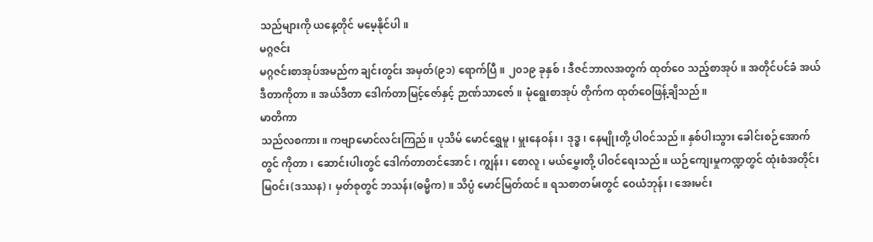သည်များကို ယနေ့တိုင် မမေ့နိုင်ပါ။
မဂ္ဂဇင်း
မဂ္ဂဇင်းစာအုပ်အမည်က ချင်းတွင်း အမှတ်(၉၁) ရောက်ပြီ။ ၂၀၁၉ ခုနှစ်၊ ဒီဇင်ဘာလအတွက် ထုတ်ဝေ သည့်စာအုပ်။ အတိုင်ပင်ခံ အယ်ဒီတာကိုတာ။ အယ်ဒီတာ ဒေါက်တာမြင့်ဇော်နှင့် ဉာဏ်သာဇော်။ မုံရွေးစာအုပ် တိုက်က ထုတ်ဝေဖြန့်ချိသည်။
မာတိကာ
သည်လစကား။ ကဗျာမောင်လင်းကြည်။ ပုသိမ် မောင်ရွှေမူ၊ မှူးနေဝန်း၊ ဒုဒ္ဓ၊ နေမျိုးတို့ ပါဝင်သည်။ နှစ်ပါးသွား ခေါင်းစဉ်အောက်တွင် ကိုတာ၊ ဆောင်းပါးတွင် ဒေါက်တာတင်အောင်၊ ကျွန်း၊ စောလူ၊ မယ်မွှေးတို့ ပါဝင်ရေးသည်။ ယဉ်ကျေးမှုကဏ္ဍတွင် ထုံးစံအတိုင်း မြဝင်း(ဒဿန)၊ မှတ်စုတွင် ဘသန်း(ဓမ္မိက)။ သိပ္ပံ မောင်မြတ်ထင်။ ရသစာတမ်းတွင် ဝေယံဘုန်း၊ အေးမင်း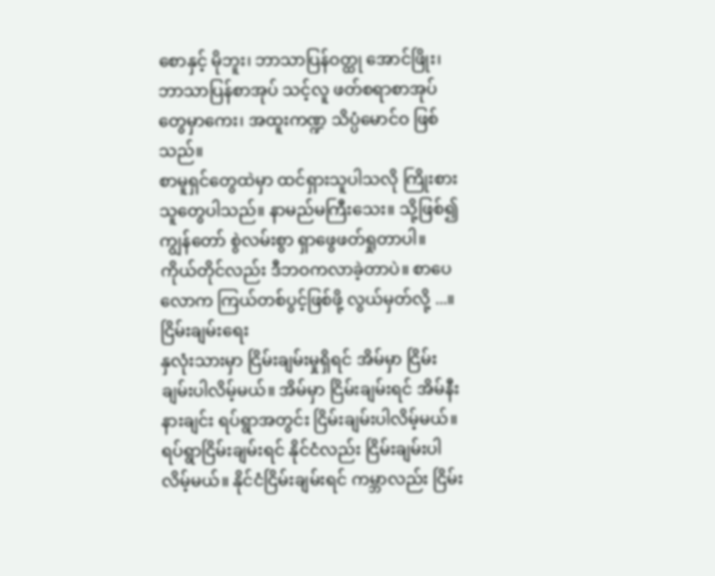စောနှင့် မိုဘူး၊ ဘာသာပြန်ဝတ္ထု အောင်ဖြိုး၊ ဘာသာပြန်စာအုပ် သင့်လူ ဖတ်စရာစာအုပ်တွေမှာကေး၊ အထူးကဏ္ဍ သိပ္ပံမောင်ဝ ဖြစ်သည်။
စာမူရှင်တွေထဲမှာ ထင်ရှားသူပါသလို ကြိုးစားသူတွေပါသည်။ နာမည်မကြီးသေး။ သို့ဖြစ်၍ ကျွန်တော် စွဲလမ်းစွာ ရှာဖွေဖတ်ရှုတာပါ။ ကိုယ်တိုင်လည်း ဒီဘဝကလာခဲ့တာပဲ။ စာပေလောက ကြယ်တစ်ပွင့်ဖြစ်ဖို့ လွယ်မှတ်လို့ ...။
ငြိမ်းချမ်းရေး
နှလုံးသားမှာ ငြိမ်းချမ်းမှုရှိရင် အိမ်မှာ ငြိမ်းချမ်းပါလိမ့်မယ်။ အိမ်မှာ ငြိမ်းချမ်းရင် အိမ်နီးနားချင်း ရပ်ရွာအတွင်း ငြိမ်းချမ်းပါလိမ့်မယ်။ ရပ်ရွာငြိမ်းချမ်းရင် နိုင်ငံလည်း ငြိမ်းချမ်းပါလိမ့်မယ်။ နိုင်ငံငြိမ်းချမ်းရင် ကမ္ဘာလည်း ငြိမ်း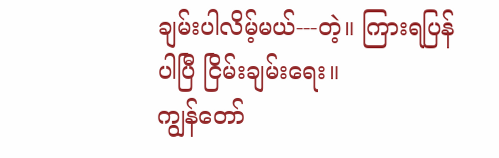ချမ်းပါလိမ့်မယ်---တဲ့။ ကြားရပြန်ပါပြီ ငြိမ်းချမ်းရေး။
ကျွန်တော်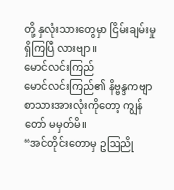တို့ နှလုံးသားတွေမှာ ငြိမ်းချမ်းမှုရှိကြပြီ လားဗျာ။
မောင်လင်းကြည်
မောင်လင်းကြည်၏ နိဗ္ဗန္ဒကဗျာစာသားအားလုံးကိုတော့ ကျွန်တော် မမှတ်မိ။
“အင်တိုင်းတောမှ ဥဩညို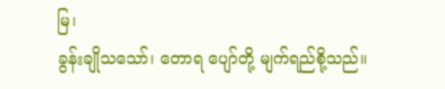မြ၊
ခွန်းချိုသသော်၊ တောရ ပျော်တို့ မျက်ရည်စို့သည်။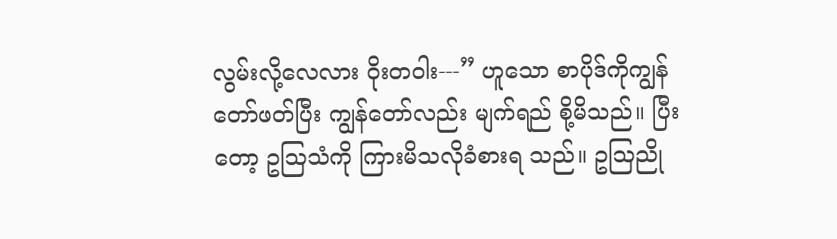လွမ်းလို့လေလား ဝိုးတဝါး---” ဟူသော စာပိုဒ်ကိုကျွန်တော်ဖတ်ပြီး ကျွန်တော်လည်း မျက်ရည် စို့မိသည်။ ပြီးတော့ ဥဩသံကို ကြားမိသလိုခံစားရ သည်။ ဥဩညို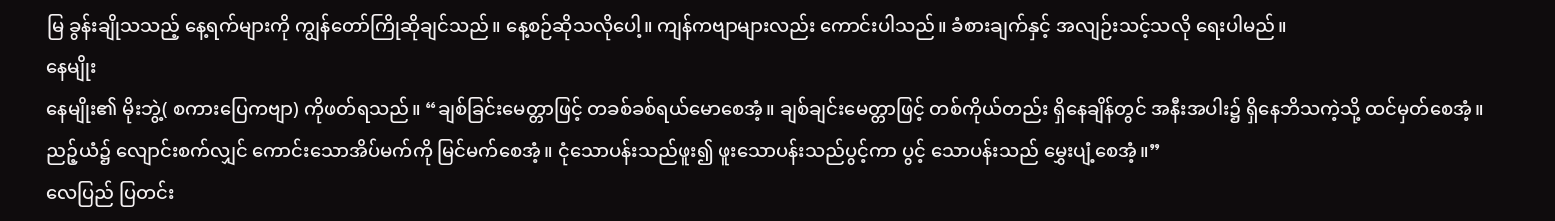မြ ခွန်းချိုသသည့် နေ့ရက်များကို ကျွန်တော်ကြိုဆိုချင်သည်။ နေ့စဉ်ဆိုသလိုပေါ့။ ကျန်ကဗျာများလည်း ကောင်းပါသည်။ ခံစားချက်နှင့် အလျဉ်းသင့်သလို ရေးပါမည်။
နေမျိုး
နေမျိုး၏ မိုးဘွဲ့( စကားပြေကဗျာ) ကိုဖတ်ရသည်။ “ချစ်ခြင်းမေတ္တာဖြင့် တခစ်ခစ်ရယ်မောစေအံ့။ ချစ်ချင်းမေတ္တာဖြင့် တစ်ကိုယ်တည်း ရှိနေချိန်တွင် အနီးအပါး၌ ရှိနေဘိသကဲ့သို့ ထင်မှတ်စေအံ့။
ညဉ့်ယံ၌ လျောင်းစက်လျှင် ကောင်းသောအိပ်မက်ကို မြင်မက်စေအံ့။ ငုံသောပန်းသည်ဖူး၍ ဖူးသောပန်းသည်ပွင့်ကာ ပွင့် သောပန်းသည် မွှေးပျံ့စေအံ့။”
လေပြည် ပြတင်း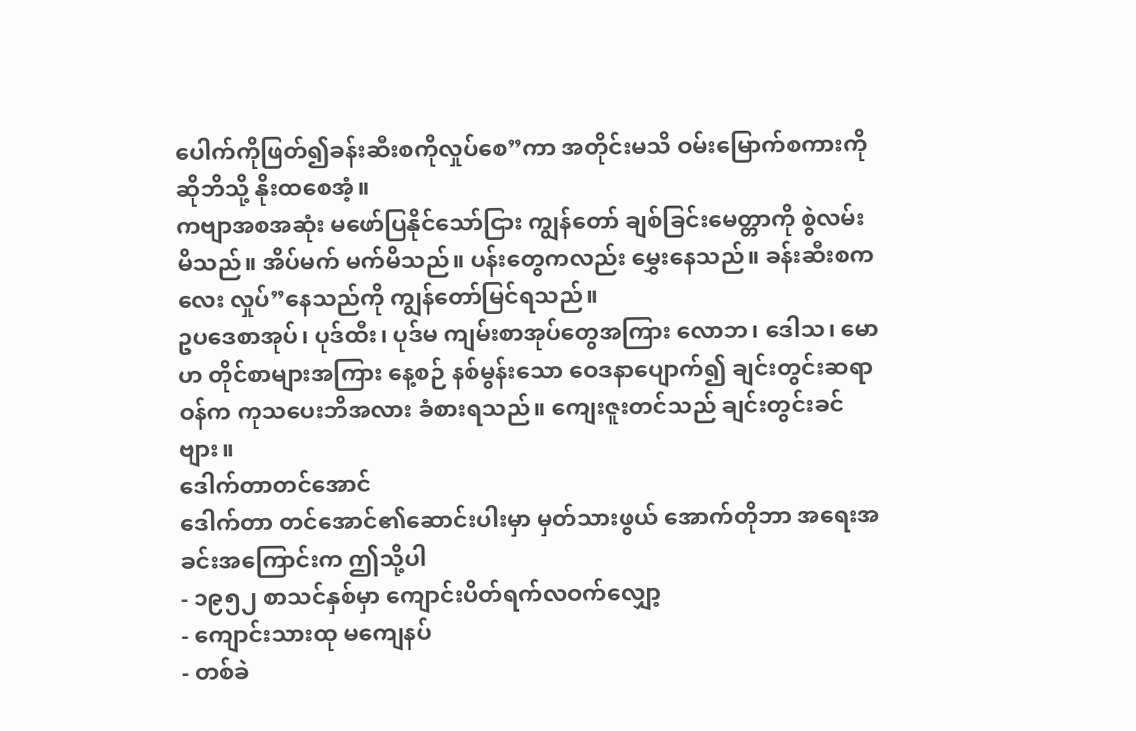ပေါက်ကိုဖြတ်၍ခန်းဆီးစကိုလှုပ်စေ”ကာ အတိုင်းမသိ ဝမ်းမြောက်စကားကို ဆိုဘိသို့ နိုးထစေအံ့။
ကဗျာအစအဆုံး မဖော်ပြနိုင်သော်ငြား ကျွန်တော် ချစ်ခြင်းမေတ္တာကို စွဲလမ်းမိသည်။ အိပ်မက် မက်မိသည်။ ပန်းတွေကလည်း မွှေးနေသည်။ ခန်းဆီးစကလေး လှုပ်”နေသည်ကို ကျွန်တော်မြင်ရသည်။
ဥပဒေစာအုပ်၊ ပုဒ်ထီး၊ ပုဒ်မ ကျမ်းစာအုပ်တွေအကြား လောဘ၊ ဒေါသ၊ မောဟ တိုင်စာများအကြား နေ့စဉ် နစ်မွန်းသော ဝေဒနာပျောက်၍ ချင်းတွင်းဆရာဝန်က ကုသပေးဘိအလား ခံစားရသည်။ ကျေးဇူးတင်သည် ချင်းတွင်းခင်ဗျား။
ဒေါက်တာတင်အောင်
ဒေါက်တာ တင်အောင်၏ဆောင်းပါးမှာ မှတ်သားဖွယ် အောက်တိုဘာ အရေးအခင်းအကြောင်းက ဤသို့ပါ
- ၁၉၅၂ စာသင်နှစ်မှာ ကျောင်းပိတ်ရက်လဝက်လျှော့
- ကျောင်းသားထု မကျေနပ်
- တစ်ခဲ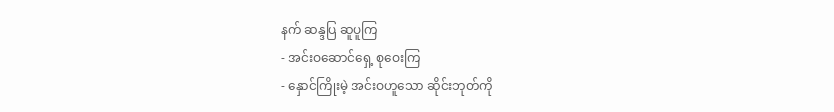နက် ဆန္ဒပြ ဆူပူကြ
- အင်းဝဆောင်ရှေ့ စုဝေးကြ
- နှောင်ကြိုးမဲ့ အင်းဝဟူသော ဆိုင်းဘုတ်ကို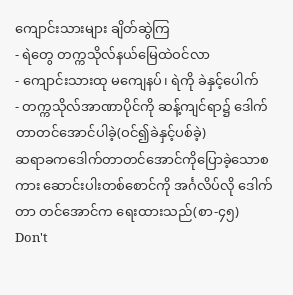ကျောင်းသားများ ချိတ်ဆွဲကြ
- ရဲတွေ တက္ကသိုလ်နယ်မြေထဲဝင်လာ
- ကျောင်းသားထု မကျေနပ်၊ ရဲကို ခဲနှင့်ပေါက်
- တက္ကသိုလ်အာဏာပိုင်ကို ဆန့်ကျင်ရာ၌ ဒေါက်တာတင်အောင်ပါခဲ့(ဝင်၍ခဲနှင့်ပစ်ခဲ့)
ဆရာခကဒေါက်တာတင်အောင်ကိုပြောခဲ့သောစကား ဆောင်းပါးတစ်စောင်ကို အင်္ဂလိပ်လို ဒေါက်တာ တင်အောင်က ရေးထားသည်(စာ-၄၅)
Don't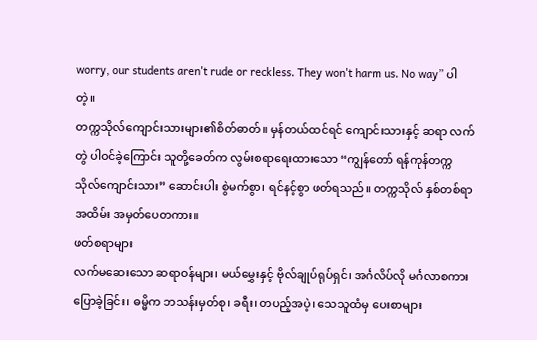worry, our students aren't rude or reckless. They won't harm us. No way” ပါတဲ့။
တက္ကသိုလ်ကျောင်းသားများ၏စိတ်ဓာတ်။ မှန်တယ်ထင်ရင် ကျောင်းသားနှင့် ဆရာ လက်တွဲ ပါဝင်ခဲ့ကြောင်း သူတို့ခေတ်က လွမ်းစရာရေးထားသော “ကျွန်တော် ရန်ကုန်တက္ကသိုလ်ကျောင်းသား” ဆောင်းပါး စွဲမက်စွာ၊ ရင်နင့်စွာ ဖတ်ရသည်။ တက္ကသိုလ် နှစ်တစ်ရာ အထိမ်း အမှတ်ပေတကား။
ဖတ်စရာများ
လက်မဆေးသော ဆရာဝန်များ၊ မယ်မွှေးနှင့် ဗိုလ်ချုပ်ရုပ်ရှင်၊ အင်္ဂလိပ်လို မင်္ဂလာစကား ပြောခဲ့ခြင်း၊ ဓမ္မိက ဘသန်းမှတ်စု၊ ခရီး၊ တပည့်အပဲ့၊ သေသူထံမှ ပေးစာများ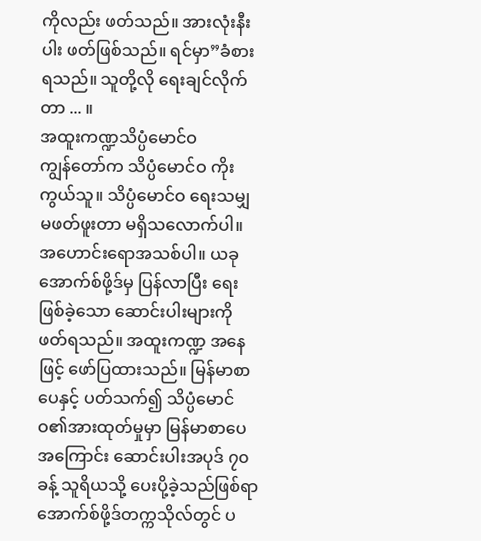ကိုလည်း ဖတ်သည်။ အားလုံးနီးပါး ဖတ်ဖြစ်သည်။ ရင်မှာ”ခံစားရသည်။ သူတို့လို ရေးချင်လိုက်တာ ... ။
အထူးကဏ္ဍသိပ္ပံမောင်ဝ
ကျွန်တော်က သိပ္ပံမောင်ဝ ကိုးကွယ်သူ။ သိပ္ပံမောင်ဝ ရေးသမျှ မဖတ်ဖူးတာ မရှိသလောက်ပါ။ အဟောင်းရောအသစ်ပါ။ ယခု အောက်စ်ဖို့ဒ်မှ ပြန်လာပြီး ရေးဖြစ်ခဲ့သော ဆောင်းပါးများကို ဖတ်ရသည်။ အထူးကဏ္ဍ အနေဖြင့် ဖော်ပြထားသည်။ မြန်မာစာပေနှင့် ပတ်သက်၍ သိပ္ပံမောင်ဝ၏အားထုတ်မှုမှာ မြန်မာစာပေ အကြောင်း ဆောင်းပါးအပုဒ် ၇၀ ခန့် သူရိယသို့ ပေးပို့ခဲ့သည်ဖြစ်ရာ အောက်စ်ဖို့ဒ်တက္ကသိုလ်တွင် ပ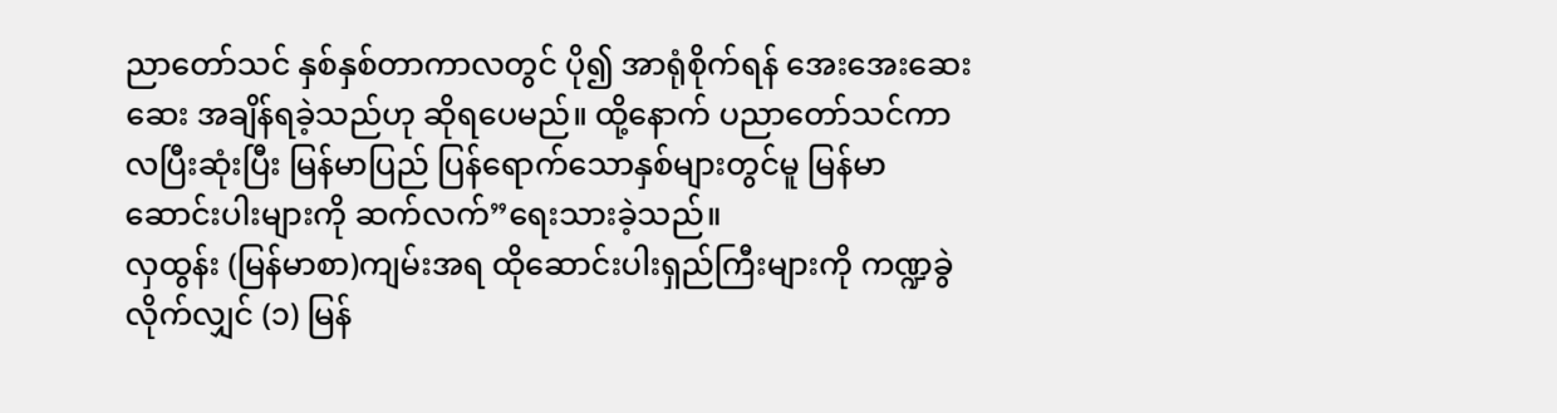ညာတော်သင် နှစ်နှစ်တာကာလတွင် ပို၍ အာရုံစိုက်ရန် အေးအေးဆေးဆေး အချိန်ရခဲ့သည်ဟု ဆိုရပေမည်။ ထို့နောက် ပညာတော်သင်ကာလပြီးဆုံးပြီး မြန်မာပြည် ပြန်ရောက်သောနှစ်များတွင်မူ မြန်မာဆောင်းပါးများကို ဆက်လက်”ရေးသားခဲ့သည်။
လှထွန်း (မြန်မာစာ)ကျမ်းအရ ထိုဆောင်းပါးရှည်ကြီးများကို ကဏ္ဍခွဲလိုက်လျှင် (၁) မြန်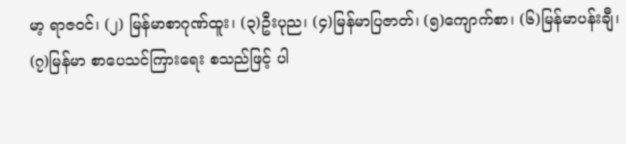မာ့ ရာဇဝင်၊ (၂) မြန်မာစာဂုဏ်ထူး၊ (၃)ဦးပုည၊ (၄)မြန်မာပြဇာတ်၊ (၅)ကျောက်စာ၊ (၆)မြန်မာပန်းချီ၊ (၇)မြန်မာ စာပေသင်ကြားရေး စသည်ဖြင့် ပါ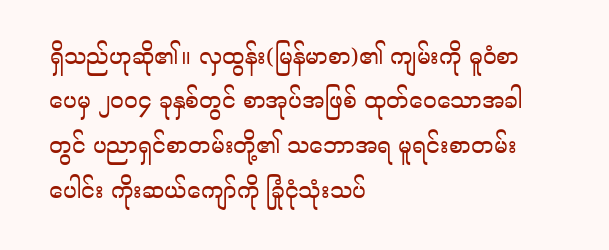ရှိသည်ဟုဆို၏။ လှထွန်း(မြန်မာစာ)၏ ကျမ်းကို ဓူဝံစာပေမှ ၂၀၀၄ ခုနှစ်တွင် စာအုပ်အဖြစ် ထုတ်ဝေသောအခါတွင် ပညာရှင်စာတမ်းတို့၏ သဘောအရ မူရင်းစာတမ်းပေါင်း ကိုးဆယ်ကျော်ကို ခြုံငုံသုံးသပ်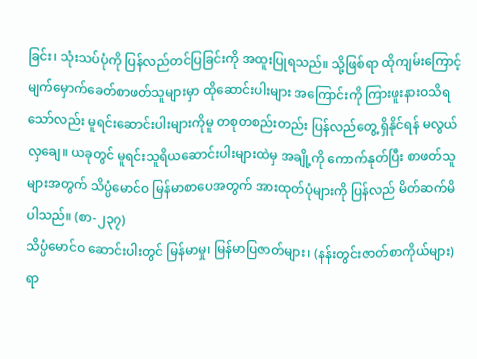ခြင်း၊ သုံးသပ်ပုံကို ပြန်လည်တင်ပြခြင်းကို အထူးပြုရသည်။ သို့ဖြစ်ရာ ထိုကျမ်းကြောင့် မျက်မှောက်ခေတ်စာဖတ်သူများမှာ ထိုဆောင်းပါးများ အကြောင်းကို ကြားဖူးနားဝသိရသော်လည်း မူရင်းဆောင်းပါးများကိုမူ တစုတစည်းတည်း ပြန်လည်တွေ့ ရှိနိုင်ရန် မလွယ်လှချေ။ ယခုတွင် မူရင်းသူရိယဆောင်းပါးများထဲမှ အချို့ကို ကောက်နုတ်ပြီး စာဖတ်သူများအတွက် သိပ္ပံမောင်ဝ မြန်မာစာပေအတွက် အားထုတ်ပုံများကို ပြန်လည် မိတ်ဆက်မိပါသည်။ (စာ-၂၃၇)
သိပ္ပံမောင်ဝ ဆောင်းပါးတွင် မြန်မာမှု၊ မြန်မာပြဇာတ်များ၊ (နန်းတွင်းဇာတ်စာကိုယ်များ) ရာ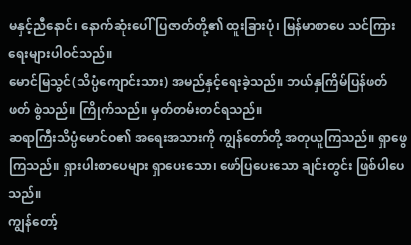မနှင့်ညီနောင်၊ နောက်ဆုံးပေါ်ပြဇာတ်တို့၏ ထူးခြားပုံ၊ မြန်မာစာပေ သင်ကြားရေးများပါဝင်သည်။
မောင်မြသွင်(သိပ္ပံကျောင်းသား) အမည်နှင့်ရေးခဲ့သည်။ ဘယ်နှကြိမ်ပြန်ဖတ်ဖတ် စွဲသည်။ ကြိုက်သည်။ မှတ်တမ်းတင်ရသည်။
ဆရာကြီးသိပ္ပံမောင်ဝ၏ အရေးအသားကို ကျွန်တော်တို့ အတုယူကြသည်။ ရှာဖွေကြသည်။ ရှားပါးစာပေများ ရှာပေးသော၊ ဖော်ပြပေးသော ချင်းတွင်း ဖြစ်ပါပေသည်။
ကျွန်တော့်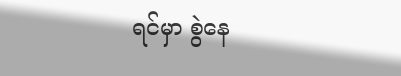ရင်မှာ စွဲနေ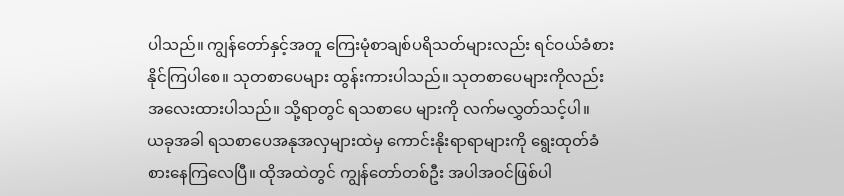ပါသည်။ ကျွန်တော်နှင့်အတူ ကြေးမုံစာချစ်ပရိသတ်များလည်း ရင်ဝယ်ခံစားနိုင်ကြပါစေ။ သုတစာပေများ ထွန်းကားပါသည်။ သုတစာပေများကိုလည်း အလေးထားပါသည်။ သို့ရာတွင် ရသစာပေ များကို လက်မလွှတ်သင့်ပါ။
ယခုအခါ ရသစာပေအနုအလှများထဲမှ ကောင်းနိုးရာရာများကို ရွေးထုတ်ခံစားနေကြလေပြီ။ ထိုအထဲတွင် ကျွန်တော်တစ်ဦး အပါအဝင်ဖြစ်ပါ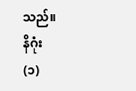သည်။
နိဂုံး
(၁)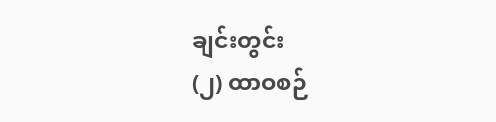ချင်းတွင်း
(၂) ထာဝစဉ်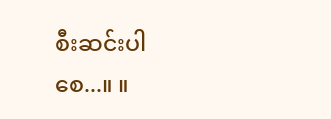စီးဆင်းပါစေ...။ ။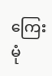ကြေးမုံ